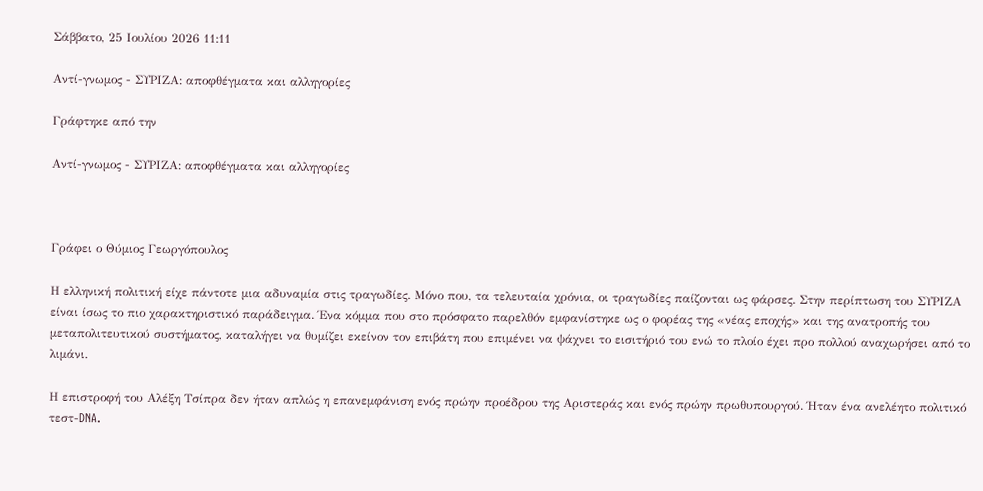Σάββατο, 25 Ιουλίου 2026 11:11

Αντί-γνωμος - ΣΥΡΙΖΑ: αποφθέγματα και αλληγορίες

Γράφτηκε από την

Αντί-γνωμος - ΣΥΡΙΖΑ: αποφθέγματα και αλληγορίες



Γράφει ο Θύμιος Γεωργόπουλος

Η ελληνική πολιτική είχε πάντοτε μια αδυναμία στις τραγωδίες. Μόνο που, τα τελευταία χρόνια, οι τραγωδίες παίζονται ως φάρσες. Στην περίπτωση του ΣΥΡΙΖΑ είναι ίσως το πιο χαρακτηριστικό παράδειγμα. Ένα κόμμα που στο πρόσφατο παρελθόν εμφανίστηκε ως ο φορέας της «νέας εποχής» και της ανατροπής του μεταπολιτευτικού συστήματος, καταλήγει να θυμίζει εκείνον τον επιβάτη που επιμένει να ψάχνει το εισιτήριό του ενώ το πλοίο έχει προ πολλού αναχωρήσει από το λιμάνι.

Η επιστροφή του Αλέξη Τσίπρα δεν ήταν απλώς η επανεμφάνιση ενός πρώην προέδρου της Αριστεράς και ενός πρώην πρωθυπουργού. Ήταν ένα ανελέητο πολιτικό τεστ-DNA.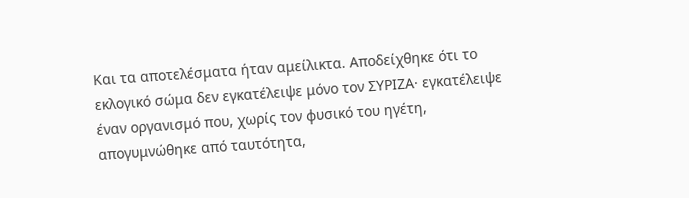Και τα αποτελέσματα ήταν αμείλικτα. Αποδείχθηκε ότι το εκλογικό σώμα δεν εγκατέλειψε μόνο τον ΣΥΡΙΖΑ· εγκατέλειψε έναν οργανισμό που, χωρίς τον φυσικό του ηγέτη, απογυμνώθηκε από ταυτότητα,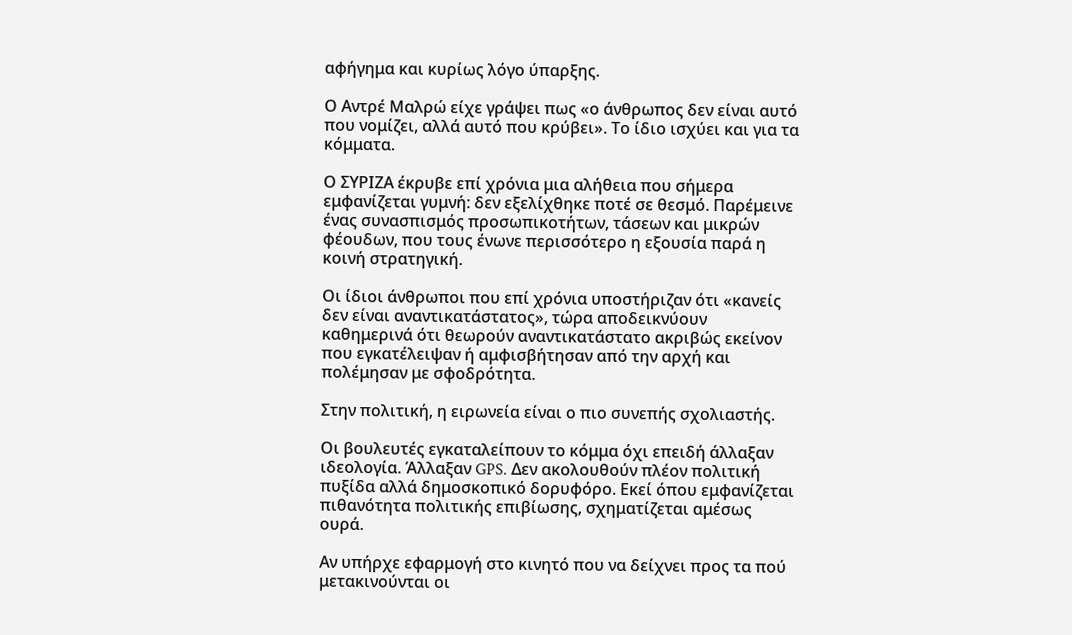αφήγημα και κυρίως λόγο ύπαρξης.

Ο Αντρέ Μαλρώ είχε γράψει πως «ο άνθρωπος δεν είναι αυτό που νομίζει, αλλά αυτό που κρύβει». Το ίδιο ισχύει και για τα κόμματα.

Ο ΣΥΡΙΖΑ έκρυβε επί χρόνια μια αλήθεια που σήμερα εμφανίζεται γυμνή: δεν εξελίχθηκε ποτέ σε θεσμό. Παρέμεινε ένας συνασπισμός προσωπικοτήτων, τάσεων και μικρών φέουδων, που τους ένωνε περισσότερο η εξουσία παρά η κοινή στρατηγική.

Οι ίδιοι άνθρωποι που επί χρόνια υποστήριζαν ότι «κανείς δεν είναι αναντικατάστατος», τώρα αποδεικνύουν καθημερινά ότι θεωρούν αναντικατάστατο ακριβώς εκείνον που εγκατέλειψαν ή αμφισβήτησαν από την αρχή και πολέμησαν με σφοδρότητα.

Στην πολιτική, η ειρωνεία είναι ο πιο συνεπής σχολιαστής.

Οι βουλευτές εγκαταλείπουν το κόμμα όχι επειδή άλλαξαν ιδεολογία. Άλλαξαν GPS. Δεν ακολουθούν πλέον πολιτική πυξίδα αλλά δημοσκοπικό δορυφόρο. Εκεί όπου εμφανίζεται πιθανότητα πολιτικής επιβίωσης, σχηματίζεται αμέσως ουρά.

Αν υπήρχε εφαρμογή στο κινητό που να δείχνει προς τα πού μετακινούνται οι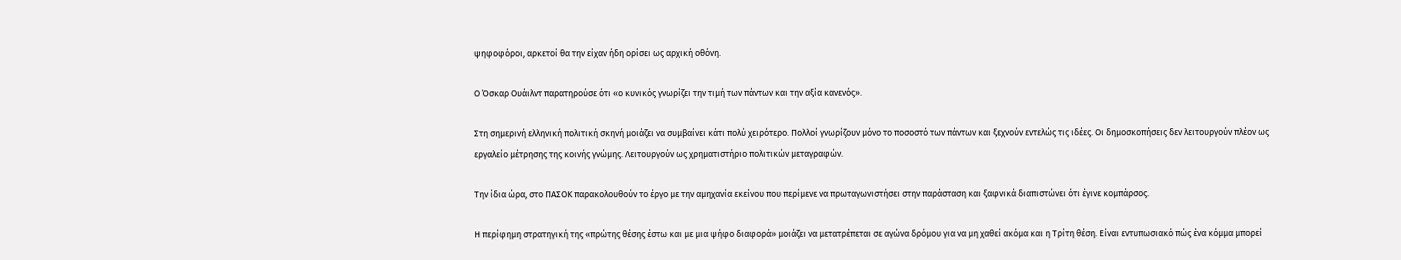ψηφοφόροι, αρκετοί θα την είχαν ήδη ορίσει ως αρχική οθόνη.

Ο Όσκαρ Ουάιλντ παρατηρούσε ότι «ο κυνικός γνωρίζει την τιμή των πάντων και την αξία κανενός».

Στη σημερινή ελληνική πολιτική σκηνή μοιάζει να συμβαίνει κάτι πολύ χειρότερο. Πολλοί γνωρίζουν μόνο το ποσοστό των πάντων και ξεχνούν εντελώς τις ιδέες. Οι δημοσκοπήσεις δεν λειτουργούν πλέον ως εργαλείο μέτρησης της κοινής γνώμης. Λειτουργούν ως χρηματιστήριο πολιτικών μεταγραφών.

Την ίδια ώρα, στο ΠΑΣΟΚ παρακολουθούν το έργο με την αμηχανία εκείνου που περίμενε να πρωταγωνιστήσει στην παράσταση και ξαφνικά διαπιστώνει ότι έγινε κομπάρσος.

Η περίφημη στρατηγική της «πρώτης θέσης έστω και με μια ψήφο διαφορά» μοιάζει να μετατρέπεται σε αγώνα δρόμου για να μη χαθεί ακόμα και η Τρίτη θέση. Είναι εντυπωσιακό πώς ένα κόμμα μπορεί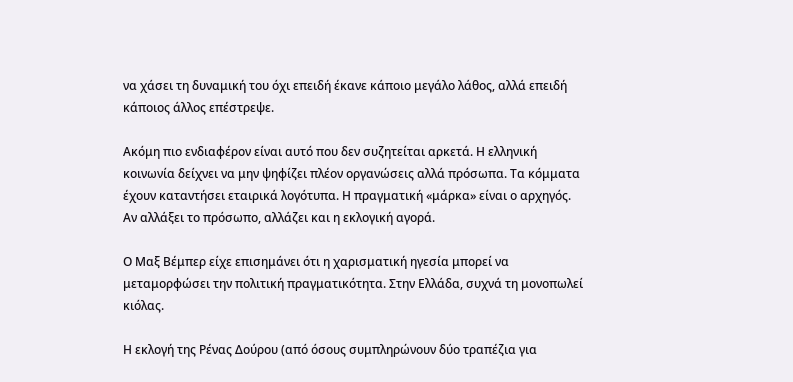να χάσει τη δυναμική του όχι επειδή έκανε κάποιο μεγάλο λάθος, αλλά επειδή κάποιος άλλος επέστρεψε.

Ακόμη πιο ενδιαφέρον είναι αυτό που δεν συζητείται αρκετά. Η ελληνική κοινωνία δείχνει να μην ψηφίζει πλέον οργανώσεις αλλά πρόσωπα. Τα κόμματα έχουν καταντήσει εταιρικά λογότυπα. Η πραγματική «μάρκα» είναι ο αρχηγός. Αν αλλάξει το πρόσωπο, αλλάζει και η εκλογική αγορά.

Ο Μαξ Βέμπερ είχε επισημάνει ότι η χαρισματική ηγεσία μπορεί να μεταμορφώσει την πολιτική πραγματικότητα. Στην Ελλάδα, συχνά τη μονοπωλεί κιόλας.

Η εκλογή της Ρένας Δούρου (από όσους συμπληρώνουν δύο τραπέζια για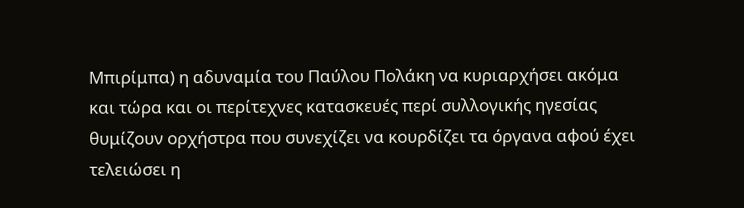Μπιρίμπα) η αδυναμία του Παύλου Πολάκη να κυριαρχήσει ακόμα και τώρα και οι περίτεχνες κατασκευές περί συλλογικής ηγεσίας θυμίζουν ορχήστρα που συνεχίζει να κουρδίζει τα όργανα αφού έχει τελειώσει η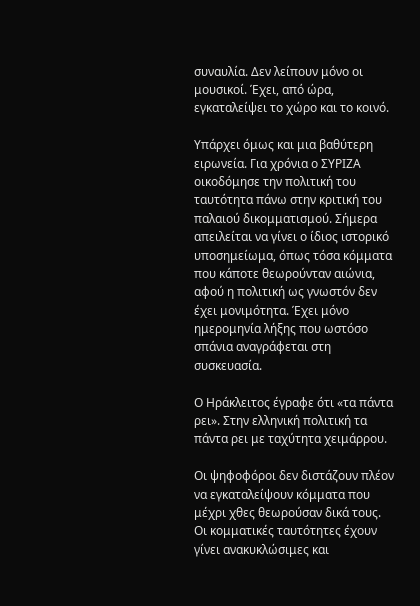συναυλία. Δεν λείπουν μόνο οι μουσικοί. Έχει, από ώρα, εγκαταλείψει το χώρο και το κοινό.

Υπάρχει όμως και μια βαθύτερη ειρωνεία. Για χρόνια ο ΣΥΡΙΖΑ οικοδόμησε την πολιτική του ταυτότητα πάνω στην κριτική του παλαιού δικομματισμού. Σήμερα απειλείται να γίνει ο ίδιος ιστορικό υποσημείωμα, όπως τόσα κόμματα που κάποτε θεωρούνταν αιώνια, αφού η πολιτική ως γνωστόν δεν έχει μονιμότητα. Έχει μόνο ημερομηνία λήξης που ωστόσο σπάνια αναγράφεται στη συσκευασία.

Ο Ηράκλειτος έγραφε ότι «τα πάντα ρει». Στην ελληνική πολιτική τα πάντα ρει με ταχύτητα χειμάρρου.

Οι ψηφοφόροι δεν διστάζουν πλέον να εγκαταλείψουν κόμματα που μέχρι χθες θεωρούσαν δικά τους. Οι κομματικές ταυτότητες έχουν γίνει ανακυκλώσιμες και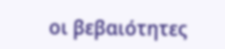οι βεβαιότητες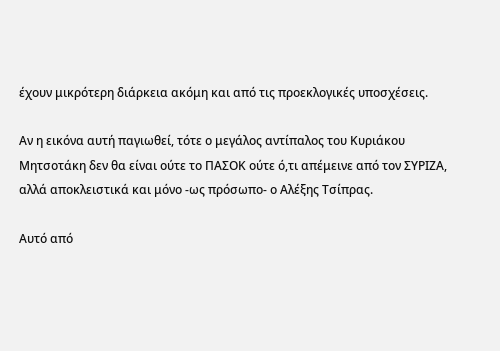έχουν μικρότερη διάρκεια ακόμη και από τις προεκλογικές υποσχέσεις.

Αν η εικόνα αυτή παγιωθεί, τότε ο μεγάλος αντίπαλος του Κυριάκου Μητσοτάκη δεν θα είναι ούτε το ΠΑΣΟΚ ούτε ό,τι απέμεινε από τον ΣΥΡΙΖΑ, αλλά αποκλειστικά και μόνο -ως πρόσωπο- ο Αλέξης Τσίπρας.

Αυτό από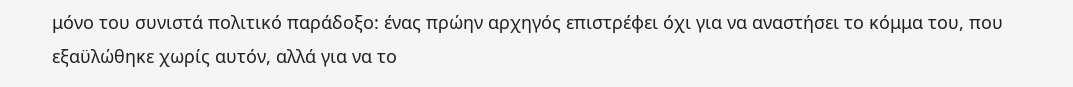μόνο του συνιστά πολιτικό παράδοξο: ένας πρώην αρχηγός επιστρέφει όχι για να αναστήσει το κόμμα του, που εξαϋλώθηκε χωρίς αυτόν, αλλά για να το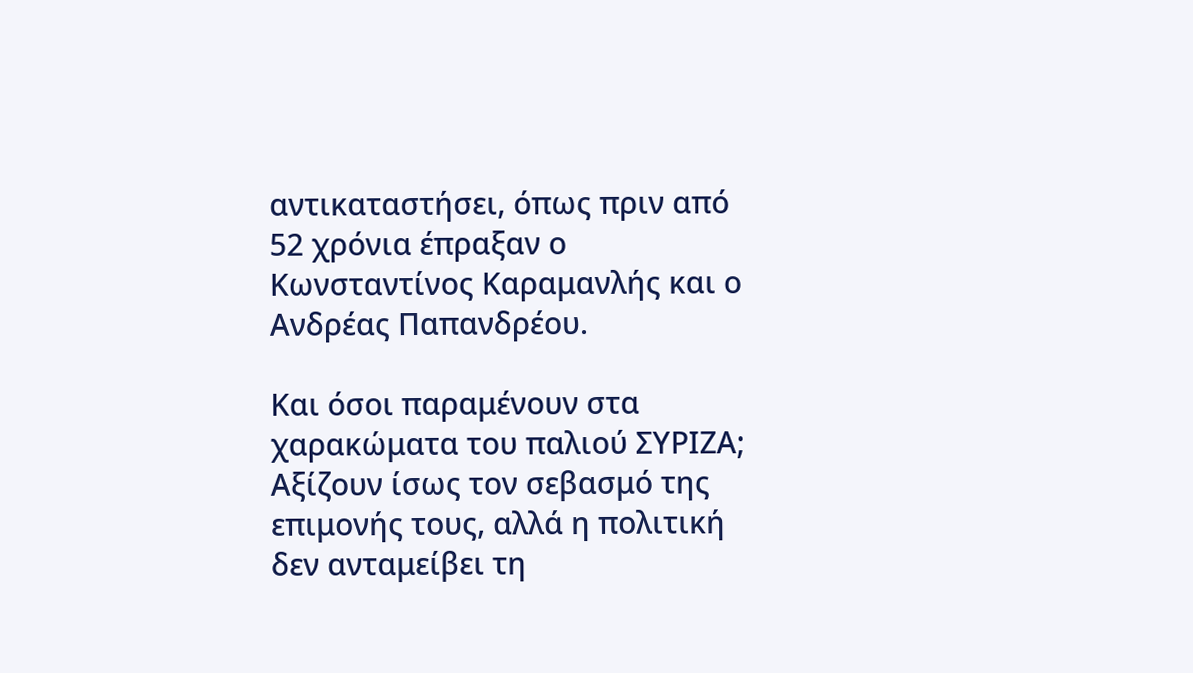αντικαταστήσει, όπως πριν από 52 χρόνια έπραξαν ο Κωνσταντίνος Καραμανλής και ο Ανδρέας Παπανδρέου.

Και όσοι παραμένουν στα χαρακώματα του παλιού ΣΥΡΙΖΑ; Αξίζουν ίσως τον σεβασμό της επιμονής τους, αλλά η πολιτική δεν ανταμείβει τη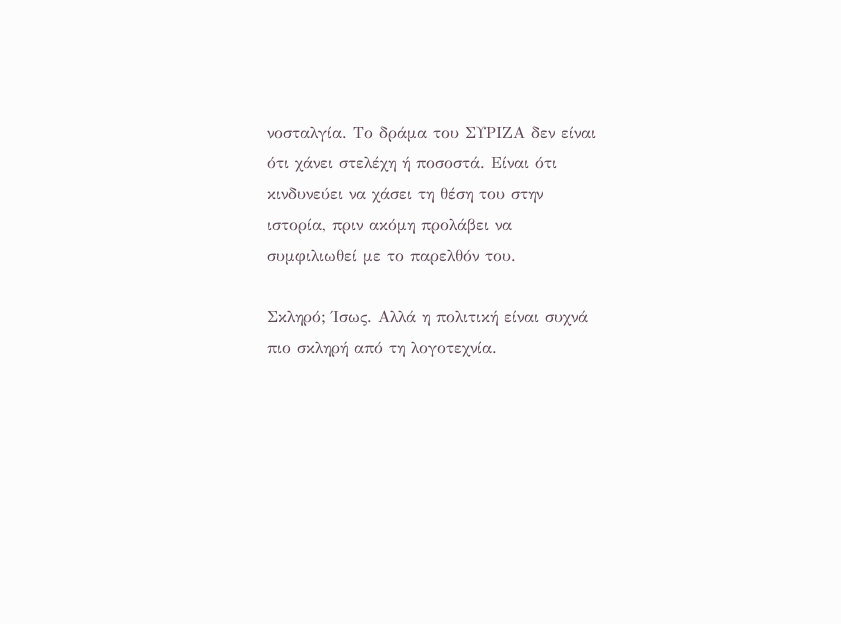νοσταλγία. Το δράμα του ΣΥΡΙΖΑ δεν είναι ότι χάνει στελέχη ή ποσοστά. Είναι ότι κινδυνεύει να χάσει τη θέση του στην ιστορία, πριν ακόμη προλάβει να συμφιλιωθεί με το παρελθόν του.

Σκληρό; Ίσως. Αλλά η πολιτική είναι συχνά πιο σκληρή από τη λογοτεχνία.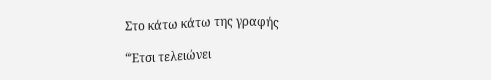Στο κάτω κάτω της γραφής

“Έτσι τελειώνει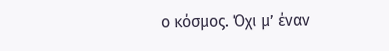ο κόσμος. Όχι μ’ έναν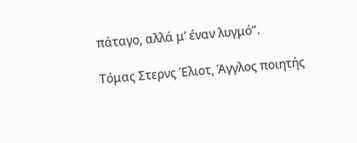πάταγο, αλλά μ’ έναν λυγμό”.

Τόμας Στερνς Έλιοτ, Άγγλος ποιητής